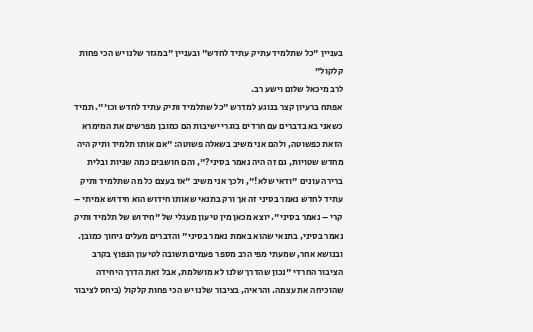בעניין "כל שתלמיד עתיק עתיד לחדש" ובעניין "במגזר שלנו יש הכי פחות קלקול"
לרב מיכאל שלום וישע רב.
אפתח ברעיון קצר בנוגע למדרש "כל שתלמיד ותיק עתיד לחדש וכו'". תמיד כשאני בא בדברים עם חרדים בוגרי ישיבות הם כמובן מפרשים את המימרא הזאת כפשוטה, ולהם אני משיב בשאלה פשוטה: "אם אותו תלמיד ותיק היה מחדש שטויות, גם זה היה נאמר בסיני?", והם חושבים כמה שניות ובלית ברירה עונים "ודאי שלא!", ולכך אני משיב "אז בעצם כל מה שתלמיד ותיק עתיד לחדש נאמר בסיני זה אך ורק בתנאי שאותו חידוש הוא חידוש אמיתי – קרי – נאמר בסיני". יוצא מכאן מין טיעון מעגלי של "חידוש של תלמיד ותיק נאמר בסיני, בתנאי שהוא באמת נאמר בסיני" והדברים מעלים גיחוך כמובן.
ובנושא אחר, שמעתי מפי הרב מספר פעמים תשובה לטיעון הנפוץ בקרב הציבור החרדי "נכון שהדרך שלנו לא מושלמת, אבל זאת הדרך היחידה שהוכיחה את עצמה. והראיה, בציבור שלנו יש הכי פחות קלקול (ביחס לציבור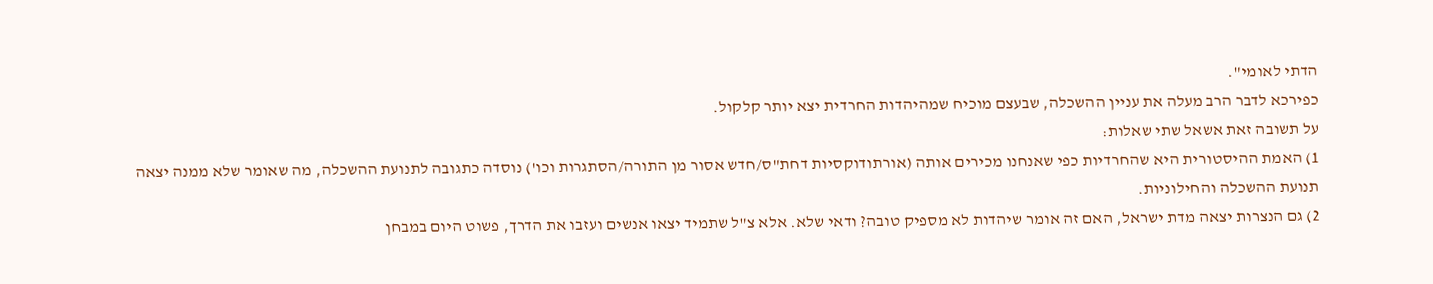הדתי לאומי".
כפירכא לדבר הרב מעלה את עניין ההשכלה, שבעצם מוכיח שמהיהדות החרדית יצא יותר קלקול.
על תשובה זאת אשאל שתי שאלות:
1) האמת ההיסטורית היא שהחרדיות כפי שאנחנו מכירים אותה (אורתודוקסיות דחת"ס/חדש אסור מן התורה/הסתגרות וכו') נוסדה כתגובה לתנועת ההשכלה, מה שאומר שלא ממנה יצאה תנועת ההשכלה והחילוניות.
2) גם הנצרות יצאה מדת ישראל, האם זה אומר שיהדות לא מספיק טובה? ודאי שלא. אלא צ"ל שתמיד יצאו אנשים ועזבו את הדרך, פשוט היום במבחן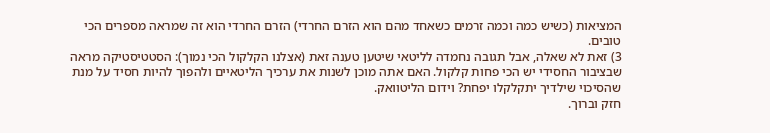המציאות (כשיש כמה וכמה זרמים כשאחד מהם הוא הזרם החרדי) הזרם החרדי הוא זה שמראה מספרים הכי טובים.
3) זאת לא שאלה, אבל תגובה נחמדה לליטאי שיטען טענה זאת (אצלנו הקלקול הכי נמוך): הסטטיסטיקה מראה שבציבור החסידי יש הכי פחות קלקול. האם אתה מוכן לשנות את ערכיך הליטאיים ולהפוך להיות חסיד על מנת שהסיכוי שילדיך יתקלקלו יפחת? וידום הליטוואק.
חזק וברוך.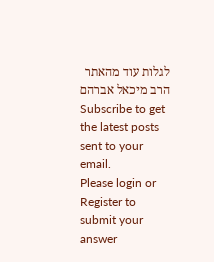לגלות עוד מהאתר הרב מיכאל אברהם
Subscribe to get the latest posts sent to your email.
Please login or Register to submit your answer